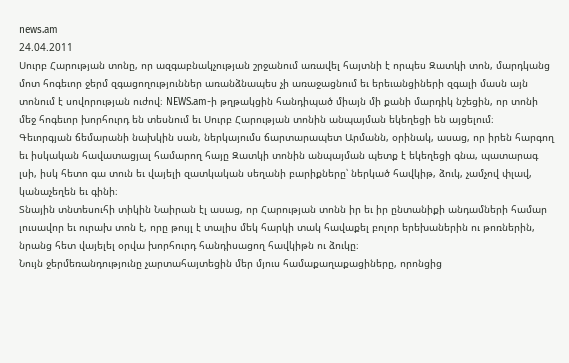news.am
24.04.2011
Սուրբ Հարության տոնը, որ ազգաբնակչության շրջանում առավել հայտնի է որպես Զատկի տոն, մարդկանց մոտ հոգեւոր ջերմ զգացողություններ առանձնապես չի առաջացնում եւ երեւանցիների զգալի մասն այն տոնում է սովորության ուժով։ NEWS.am-ի թղթակցին հանդիպած միայն մի քանի մարդիկ նշեցին, որ տոնի մեջ հոգեւոր խորհուրդ են տեսնում եւ Սուրբ Հարության տոնին անպայման եկեղեցի են այցելում։
Գեւորգյան ճեմարանի նախկին սան, ներկայումս ճարտարապետ Արմանն, օրինակ, ասաց, որ իրեն հարգող եւ իսկական հավատացյալ համարող հայը Զատկի տոնին անպայման պետք է եկեղեցի գնա, պատարագ լսի, իսկ հետո գա տուն եւ վայելի զատկական սեղանի բարիքները՝ ներկած հավկիթ, ձուկ, չամչով փլավ, կանաչեղեն եւ գինի։
Տնային տնտեսուհի տիկին Նաիրան էլ ասաց, որ Հարության տոնն իր եւ իր ընտանիքի անդամների համար լուսավոր եւ ուրախ տոն է, որը թույլ է տալիս մեկ հարկի տակ հավաքել բոլոր երեխաներին ու թոռներին, նրանց հետ վայելել օրվա խորհուրդ հանդիսացող հավկիթն ու ձուկը։
Նույն ջերմեռանդությունը չարտահայտեցին մեր մյուս համաքաղաքացիները, որոնցից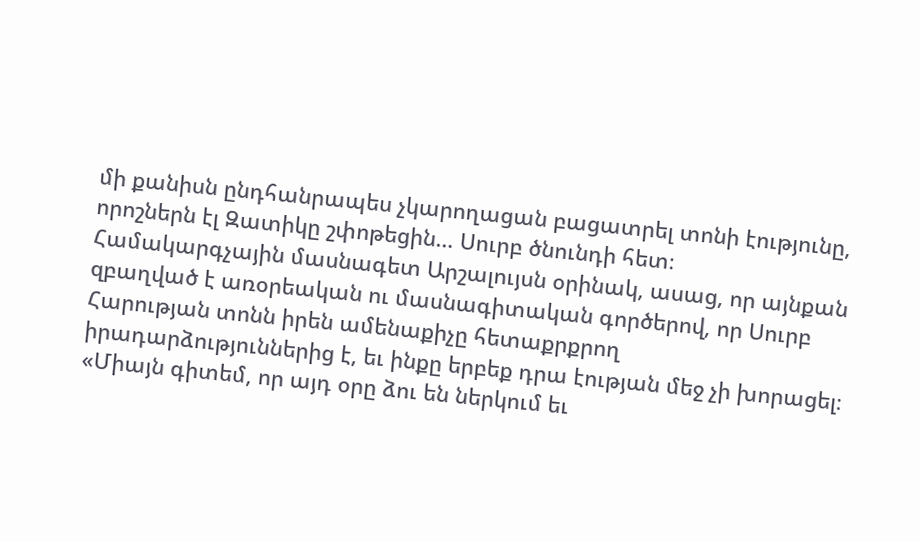մի քանիսն ընդհանրապես չկարողացան բացատրել տոնի էությունը, որոշներն էլ Զատիկը շփոթեցին… Սուրբ ծնունդի հետ։
Համակարգչային մասնագետ Արշալույսն օրինակ, ասաց, որ այնքան զբաղված է առօրեական ու մասնագիտական գործերով, որ Սուրբ Հարության տոնն իրեն ամենաքիչը հետաքրքրող իրադարձություններից է, եւ ինքը երբեք դրա էության մեջ չի խորացել։ «Միայն գիտեմ, որ այդ օրը ձու են ներկում եւ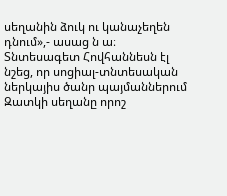սեղանին ձուկ ու կանաչեղեն դնում»,- ասաց ն ա։
Տնտեսագետ Հովհաննեսն էլ նշեց, որ սոցիալ-տնտեսական ներկայիս ծանր պայմաններում Զատկի սեղանը որոշ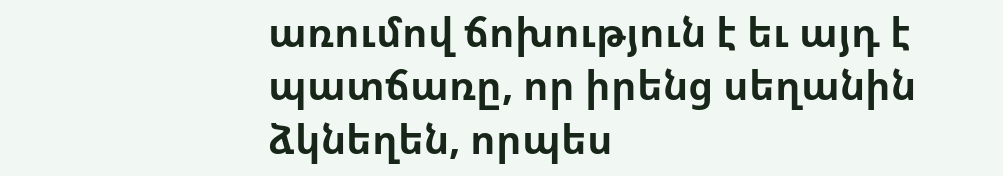առումով ճոխություն է եւ այդ է պատճառը, որ իրենց սեղանին ձկնեղեն, որպես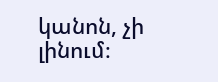կանոն, չի լինում։